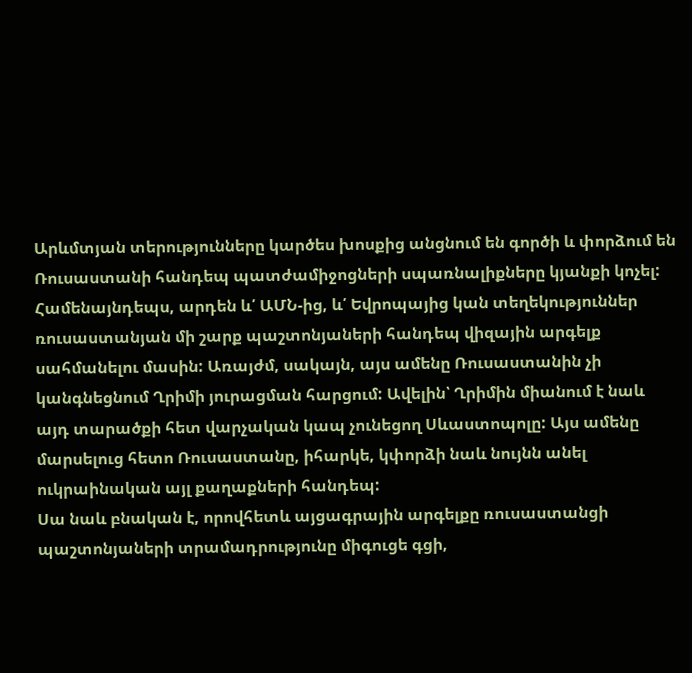Արևմտյան տերությունները կարծես խոսքից անցնում են գործի և փորձում են Ռուսաստանի հանդեպ պատժամիջոցների սպառնալիքները կյանքի կոչել: Համենայնդեպս, արդեն և՛ ԱՄՆ-ից, և՛ Եվրոպայից կան տեղեկություններ ռուսաստանյան մի շարք պաշտոնյաների հանդեպ վիզային արգելք սահմանելու մասին: Առայժմ, սակայն, այս ամենը Ռուսաստանին չի կանգնեցնում Ղրիմի յուրացման հարցում: Ավելին՝ Ղրիմին միանում է նաև այդ տարածքի հետ վարչական կապ չունեցող Սևաստոպոլը: Այս ամենը մարսելուց հետո Ռուսաստանը, իհարկե, կփորձի նաև նույնն անել ուկրաինական այլ քաղաքների հանդեպ:
Սա նաև բնական է, որովհետև այցագրային արգելքը ռուսաստանցի պաշտոնյաների տրամադրությունը միգուցե գցի,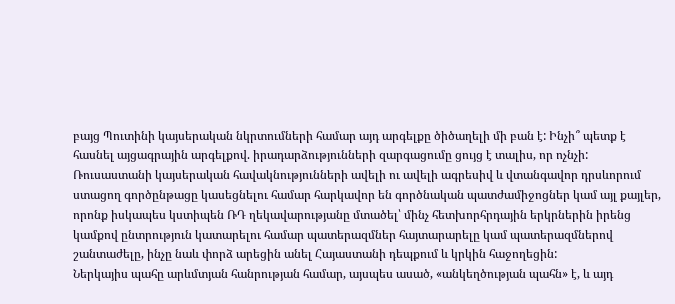բայց Պուտինի կայսերական նկրտումների համար այդ արգելքը ծիծաղելի մի բան է: Ինչի՞ պետք է հասնել այցագրային արգելքով. իրադարձությունների զարգացումը ցույց է տալիս, որ ոչնչի:
Ռուսաստանի կայսերական հավակնությունների ավելի ու ավելի ագրեսիվ և վտանգավոր դրսևորում ստացող գործընթացը կասեցնելու համար հարկավոր են գործնական պատժամիջոցներ կամ այլ քայլեր, որոնք իսկապես կստիպեն ՌԴ ղեկավարությանը մտածել՝ մինչ հետխորհրդային երկրներին իրենց կամքով ընտրություն կատարելու համար պատերազմներ հայտարարելը կամ պատերազմներով շանտաժելը, ինչը նաև փորձ արեցին անել Հայաստանի դեպքում և կրկին հաջողեցին:
Ներկայիս պահը արևմտյան հանրության համար, այսպես ասած, «անկեղծության պահն» է, և այդ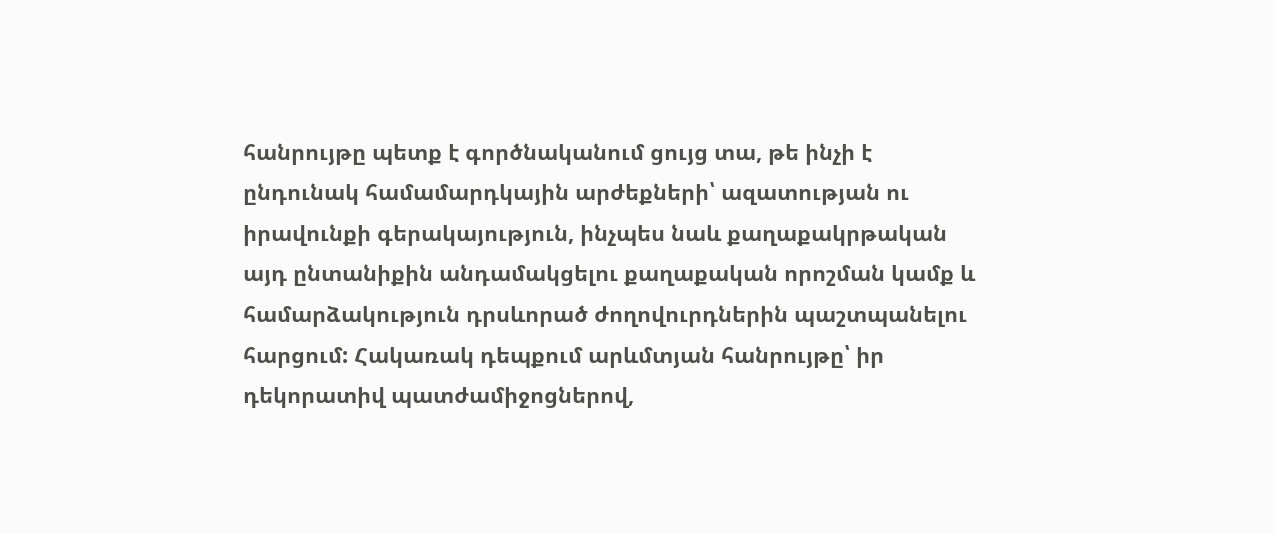հանրույթը պետք է գործնականում ցույց տա, թե ինչի է ընդունակ համամարդկային արժեքների՝ ազատության ու իրավունքի գերակայություն, ինչպես նաև քաղաքակրթական այդ ընտանիքին անդամակցելու քաղաքական որոշման կամք և համարձակություն դրսևորած ժողովուրդներին պաշտպանելու հարցում: Հակառակ դեպքում արևմտյան հանրույթը՝ իր դեկորատիվ պատժամիջոցներով,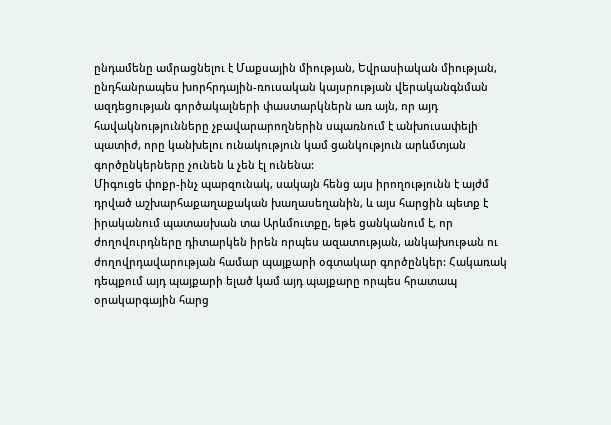ընդամենը ամրացնելու է Մաքսային միության, Եվրասիական միության, ընդհանրապես խորհրդային-ռուսական կայսրության վերականգնման ազդեցության գործակալների փաստարկներն առ այն, որ այդ հավակնությունները չբավարարողներին սպառնում է անխուսափելի պատիժ, որը կանխելու ունակություն կամ ցանկություն արևմտյան գործընկերները չունեն և չեն էլ ունենա:
Միգուցե փոքր-ինչ պարզունակ, սակայն հենց այս իրողությունն է այժմ դրված աշխարհաքաղաքական խաղասեղանին, և այս հարցին պետք է իրականում պատասխան տա Արևմուտքը, եթե ցանկանում է, որ ժողովուրդները դիտարկեն իրեն որպես ազատության, անկախութան ու ժողովրդավարության համար պայքարի օգտակար գործընկեր: Հակառակ դեպքում այդ պայքարի ելած կամ այդ պայքարը որպես հրատապ օրակարգային հարց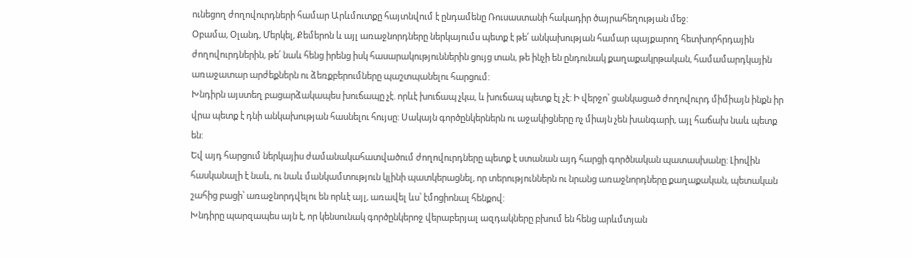ունեցող ժողովուրդների համար Արևմուտքը հայտնվում է ընդամենը Ռուսաստանի հակադիր ծայրահեղության մեջ:
Օբամա, Օլանդ, Մերկել, Քեմերոն և այլ առաջնորդները ներկայումս պետք է թե՛ անկախության համար պայքարող հետխորհրդային ժողովուրդներին, թե՛ նաև հենց իրենց իսկ հասարակություններին ցույց տան, թե ինչի են ընդունակ քաղաքակրթական, համամարդկային առաջատար արժեքներն ու ձեռքբերումները պաշտպանելու հարցում:
Խնդիրն այստեղ բացարձակապես խուճապը չէ. որևէ խուճապ չկա, և խուճապ պետք էլ չէ: Ի վերջո՝ ցանկացած ժողովուրդ միմիայն ինքն իր վրա պետք է դնի անկախության հասնելու հույսը: Սակայն գործընկերներն ու աջակիցները ոչ միայն չեն խանգարի, այլ հաճախ նաև պետք են:
Եվ այդ հարցում ներկայիս ժամանակահատվածում ժողովուրդները պետք է ստանան այդ հարցի գործնական պատասխանը: Լիովին հասկանալի է նաև, ու նաև մանկամտություն կլինի պատկերացնել, որ տերություններն ու նրանց առաջնորդները քաղաքական, պետական շահից բացի՝ առաջնորդվելու են որևէ այլ, առավել ևս՝ էմոցիոնալ հենքով:
Խնդիրը պարզապես այն է, որ կենսունակ գործընկերոջ վերաբերյալ ազդակները բխում են հենց արևմտյան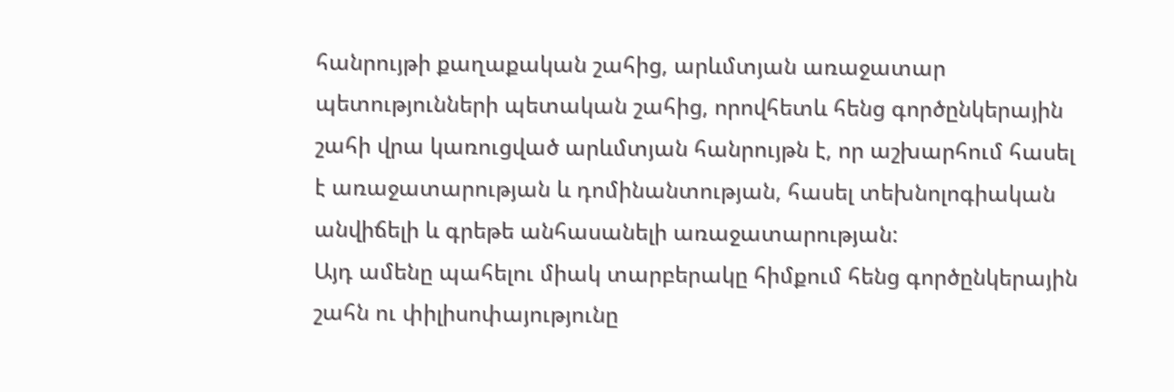հանրույթի քաղաքական շահից, արևմտյան առաջատար պետությունների պետական շահից, որովհետև հենց գործընկերային շահի վրա կառուցված արևմտյան հանրույթն է, որ աշխարհում հասել է առաջատարության և դոմինանտության, հասել տեխնոլոգիական անվիճելի և գրեթե անհասանելի առաջատարության:
Այդ ամենը պահելու միակ տարբերակը հիմքում հենց գործընկերային շահն ու փիլիսոփայությունը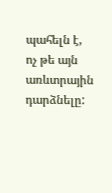պահելն է, ոչ թե այն առևտրային դարձնելը: